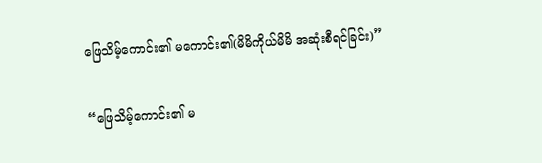ဖြေသိမ့်ကောင်း၏ မကောင်း၏(မိမိကိုယ်မိမိ အဆုံးစီရင်ခြင်း)”

“ဖြေသိမ့်ကောင်း၏ မ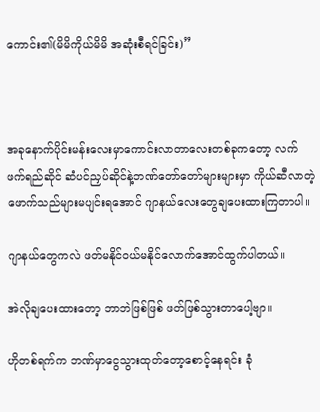ကောင်း၏(မိမိကိုယ်မိမိ အဆုံးစီရင်ခြင်း)”



အခုနောက်ပိုင်းမန်းလေးမှာကောင်းလာတာလေးတစ်ခုကတော့ လက်ဖက်ရည်ဆိုင် ဆံပင်ညှပ်ဆိုင်နဲ့ဘဏ်တော်တော်များများမှာ ကိုယ်ဆီလာတဲ့ဖောက်သည်များမပျင်းရအောင် ဂျာနယ်လေးတွေချပေးထားကြတာပါ။

ဂျာနယ်တွေကလဲ ဖတ်မနိုင်ဝယ်မနိုင်လောက်အောင်ထွက်ပါတယ်။

အဲလိုချပေးထားတော့ ဘာဘဲဖြစ်ဖြစ် ဖတ်ဖြစ်သွားတာပေါ့ဗျာ။

ဟိုတစ်ရက်က ဘဏ်မှာငွေသွားထုတ်တော့စောင့်နေရင်း ခုံ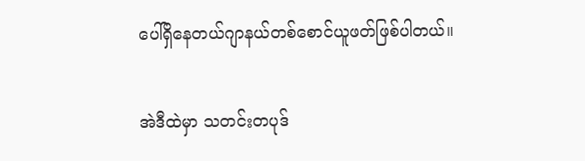ပေါ်ရှိနေတယ်ဂျာနယ်တစ်စောင်ယူဖတ်ဖြစ်ပါတယ်။

အဲဒီထဲမှာ သတင်းတပုဒ်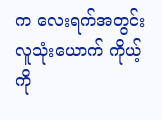က လေးရက်အတွင်း လူသုံးယောက် ကိုယ့် ကို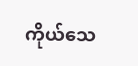ကိုယ်သေ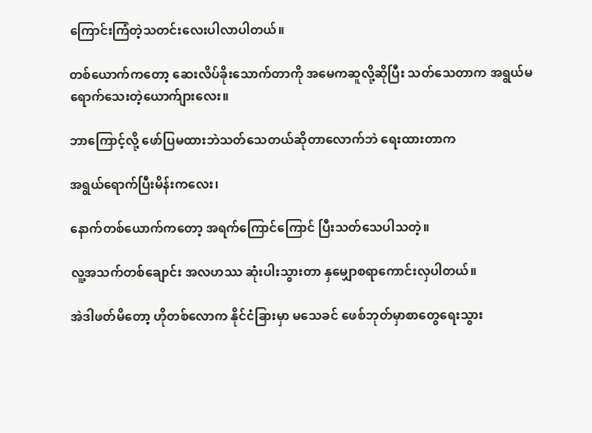ကြောင်းကြံတဲ့သတင်းလေးပါလာပါတယ်။

တစ်ယောက်ကတော့ ဆေးလိပ်ခိုးသောက်တာကို အမေကဆူလို့ဆိုပြီး သတ်သေတာက အရွယ်မရောက်သေးတဲ့ယောက်ျားလေး။

ဘာကြောင့်လို့ ဖော်ပြမထားဘဲသတ်သေတယ်ဆိုတာလောက်ဘဲ ရေးထားတာက

အရွယ်ရောက်ပြီးမိန်းကလေး၊

နောက်တစ်ယောက်ကတော့ အရက်ကြောင်ကြောင် ပြီးသတ်သေပါသတဲ့။

လူ့အသက်တစ်ချောင်း အလဟဿ ဆုံးပါးသွားတာ နှမျှောစရာကောင်းလှပါတယ်။

အဲဒါဖတ်မိတော့ ဟိုတစ်လောက နိုင်ငံခြားမှာ မသေခင် ဖေစ်ဘုတ်မှာစာတွေရေးသွား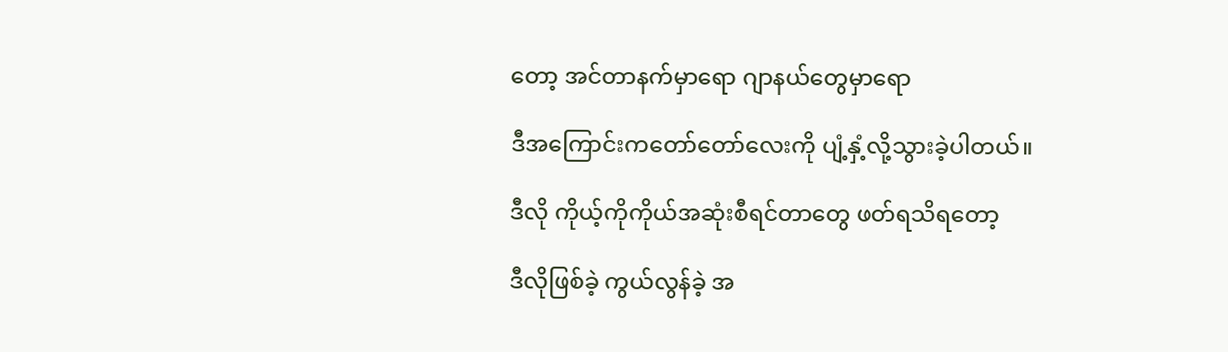တော့ အင်တာနက်မှာရော ဂျာနယ်တွေမှာရော

ဒီအကြောင်းကတော်တော်လေးကို ပျံ့နှံ့လို့သွားခဲ့ပါတယ်။

ဒီလို ကိုယ့်ကိုကိုယ်အဆုံးစီရင်တာတွေ ဖတ်ရသိရတော့

ဒီလိုဖြစ်ခဲ့ ကွယ်လွန်ခဲ့ အ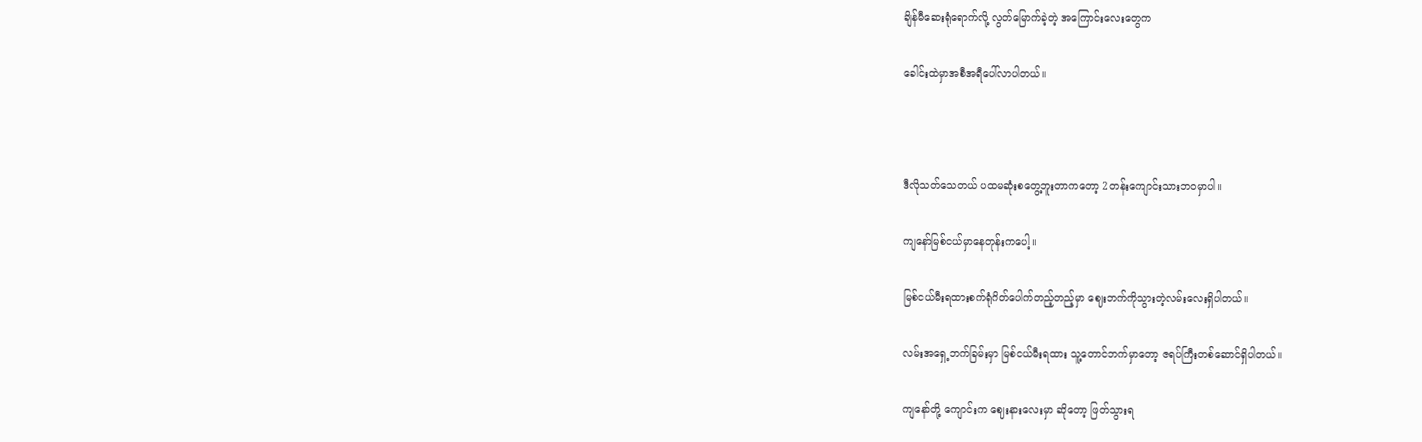ချိန်မီဆေးရုံရောက်လို့ လွတ်မြောက်ခဲ့တဲ့ အကြောင်းလေးတွေက

ခေါင်းထဲမှာအစီအရီပေါ်လာပါတယ်။



ဒီလိုသတ်သေတယ် ပထမဆုံးစတွေ့ဘူးတာကတော့ 2တန်းကျောင်းသားဘဝမှာပါ။

ကျနော်မြစ်ငယ်မှာနေတုန်းကပေါ့။

မြစ်ငယ်မီးရထားစက်ရုံဂိတ်ပေါက်တည့်တည့်မှာ ဈေးဘက်ကိုသွားတဲ့လမ်းလေးရှိပါတယ်။

လမ်းအရှေ့ဘက်ခြမ်းမှာ မြစ်ငယ်မီးရထား သူ့တောင်ဘက်မှာတော့ ဇရပ်ကြီးတစ်ဆောင်ရှိပါတယ်။

ကျနော်တို့ ကျောင်းက ဈေးနားလေးမှာ ဆိုတော့ ဖြတ်သွားရ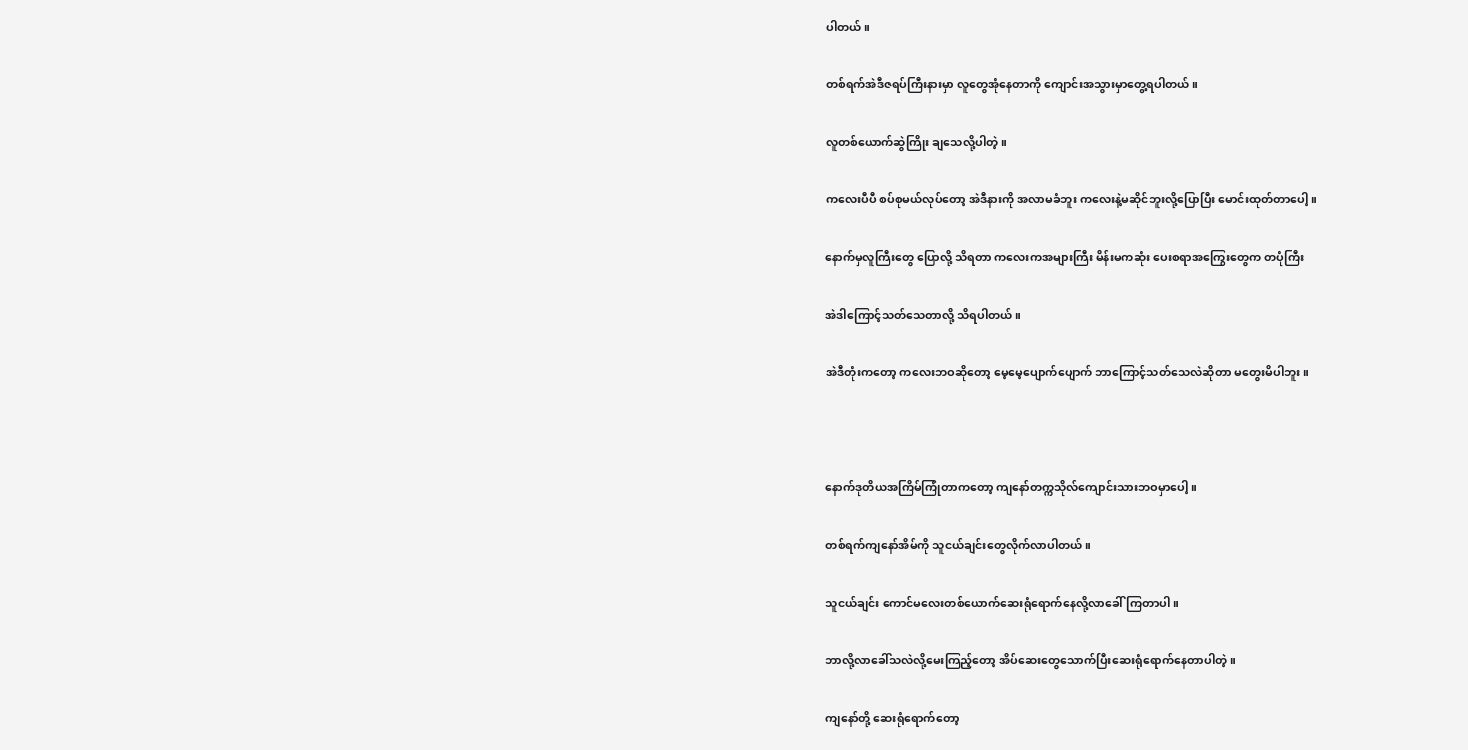ပါတယ်။

တစ်ရက်အဲဒီဇရပ်ကြီးနားမှာ လူတွေအုံနေတာကို ကျောင်းအသွားမှာတွေ့ရပါတယ်။

လူတစ်ယောက်ဆွဲကြိုး ချသေလို့ပါတဲ့။

ကလေးပီပီ စပ်စုမယ်လုပ်တော့ အဲဒီနားကို အလာမခံဘူး ကလေးနဲ့မဆိုင်ဘူးလို့ပြောပြီး မောင်းထုတ်တာပေါ့။

နောက်မှလူကြီးတွေ ပြောလို့ သိရတာ ကလေးကအများကြီး မိန်းမကဆုံး ပေးစရာအကြွေးတွေက တပုံကြီး

အဲဒါကြောင့်သတ်သေတာလို့ သိရပါတယ်။

အဲဒီတုံးကတော့ ကလေးဘဝဆိုတော့ မေ့မေ့ပျောက်ပျောက် ဘာကြောင့်သတ်သေလဲဆိုတာ မတွေးမိပါဘူး။



နောက်ဒုတိယအကြိမ်ကြုံတာကတော့ ကျနော်တက္ကသိုလ်ကျောင်းသားဘဝမှာပေါ့။

တစ်ရက်ကျနော်အိမ်ကို သူငယ်ချင်းတွေလိုက်လာပါတယ်။

သူငယ်ချင်း ကောင်မလေးတစ်ယောက်ဆေးရုံရောက်နေလို့လာခေါ်ကြတာပါ။

ဘာလို့လာခေါ်သလဲလို့မေးကြည့်တော့ အိပ်ဆေးတွေသောက်ပြီးဆေးရုံရောက်နေတာပါတဲ့။

ကျနော်တို့ ဆေးရုံရောက်တော့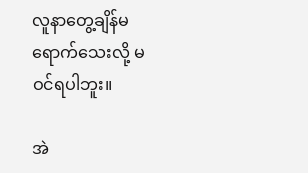လူနာတွေ့ချိန်မရောက်သေးလို့ မဝင်ရပါဘူး။

အဲ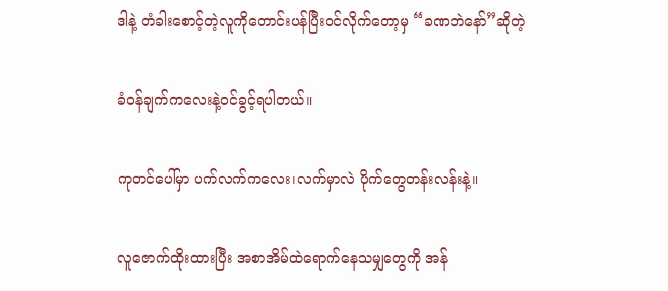ဒါနဲ့ တံခါးစောင့်တဲ့လူကိုတောင်းပန်ပြီးဝင်လိုက်တော့မှ “ခဏဘဲနော်”ဆိုတဲ့

ခံဝန်ချက်ကလေးနဲ့ဝင်ခွင့်ရပါတယ်။

ကုတင်ပေါ်မှာ ပက်လက်ကလေး၊လက်မှာလဲ ပိုက်တွေတန်းလန်းနဲ့။

လူဇောက်ထိုးထားပြီး အစာအိမ်ထဲရောက်နေသမျှတွေကို အန်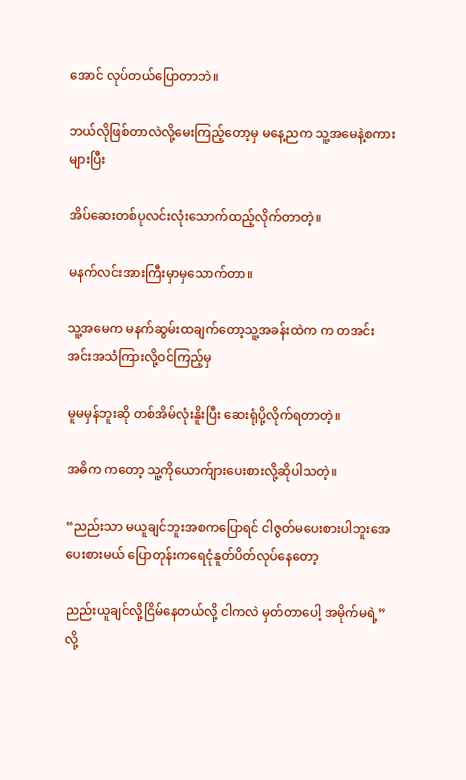အောင် လုပ်တယ်ပြောတာဘဲ။

ဘယ်လိုဖြစ်တာလဲလို့မေးကြည့်တော့မှ မနေ့ညက သူ့အမေနဲ့စကားများပြီး

အိပ်ဆေးတစ်ပုလင်းလုံးသောက်ထည့်လိုက်တာတဲ့။

မနက်လင်းအားကြီးမှာမှသောက်တာ။

သူ့အမေက မနက်ဆွမ်းထချက်တော့သူ့အခန်းထဲက က တအင်းအင်းအသံကြားလို့ဝင်ကြည့်မှ

မူမမှန်ဘူးဆို တစ်အိမ်လုံးနိူးပြီး ဆေးရုံပို့လိုက်ရတာတဲ့။

အဓိက ကတော့ သူ့ကိုယောက်ျားပေးစားလို့ဆိုပါသတဲ့။

“ညည်းသာ မယူချင်ဘူးအစကပြောရင် ငါဇွတ်မပေးစားပါဘူးအေ ပေးစားမယ် ပြောတုန်းကရေငုံနူတ်ပိတ်လုပ်နေတော့

ညည်းယူချင်လို့ငြိမ်နေတယ်လို့ ငါကလဲ မှတ်တာပေါ့ အမိုက်မရဲ့”လို့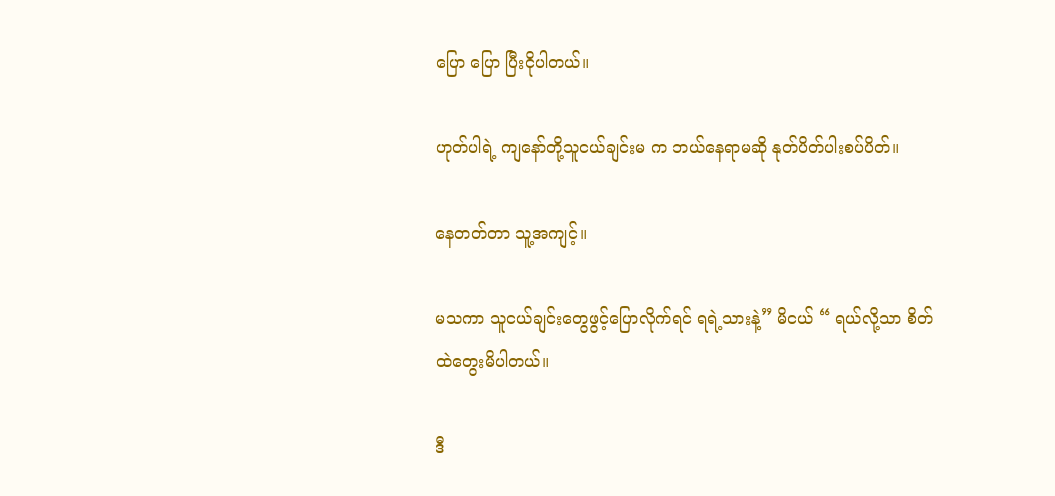ပြော ပြော ပြီးငိုပါတယ်။

ဟုတ်ပါရဲ့ ကျနော်တို့သူငယ်ချင်းမ က ဘယ်နေရာမဆို နုတ်ပိတ်ပါးစပ်ပိတ်။

နေတတ်တာ သူ့အကျင့်။

မသကာ သူငယ်ချင်းတွေဖွင့်ပြောလိုက်ရင် ရရဲ့သားနဲ့” မိငယ် “ ရယ်လို့သာ စိတ်ထဲတွေးမိပါတယ်။

ဒီ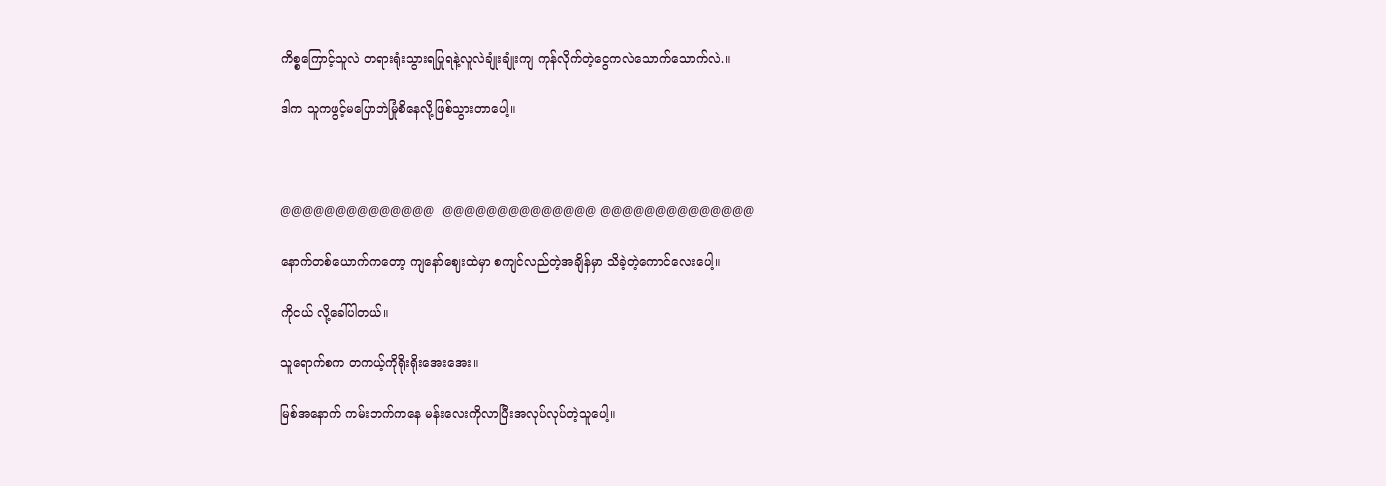ကိစ္စကြောင့်သူလဲ တရားရုံးသွားရပြုရနဲ့လူလဲချုံးချုံးကျ ကုန်လိုက်တဲ့ငွေကလဲသောက်သောက်လဲ.။

ဒါက သူကဖွင့်မပြောဘဲမြုံစိနေလို့ဖြစ်သွားတာပေါ့။



@@@@@@@@@@@@@@  @@@@@@@@@@@@@@ @@@@@@@@@@@@@@

နောက်တစ်ယောက်ကတော့ ကျနော်ဈေးထဲမှာ စကျင်လည်တဲ့အချိန်မှာ သိခဲ့တဲ့ကောင်လေးပေါ့။

ကိုငယ် လို့ခေါ်ပါတယ်။

သူရောက်စက တကယ့်ကိုရိုးရိုးအေးအေး။

မြစ်အနောက် ကမ်းဘက်ကနေ မန်းလေးကိုလာပြီးအလုပ်လုပ်တဲ့သူပေါ့။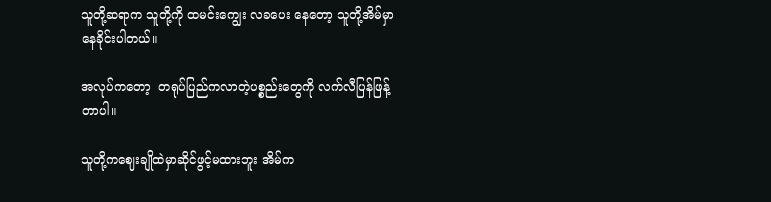သူတို့ဆရာက သူတို့ကို ထမင်းကျွေး လခပေး နေတော့ သူတို့အိမ်မှာနေခိုင်းပါတယ်။

အလုပ်ကတော့  တရုပ်ပြည်ကလာတဲ့ပစ္စည်းတွေကို လက်လီပြန်ဖြန့်တာပါ။

သူတို့ကဈေးချိုထဲမှာဆိုင်ဖွင့်မထားဘူး အိမ်က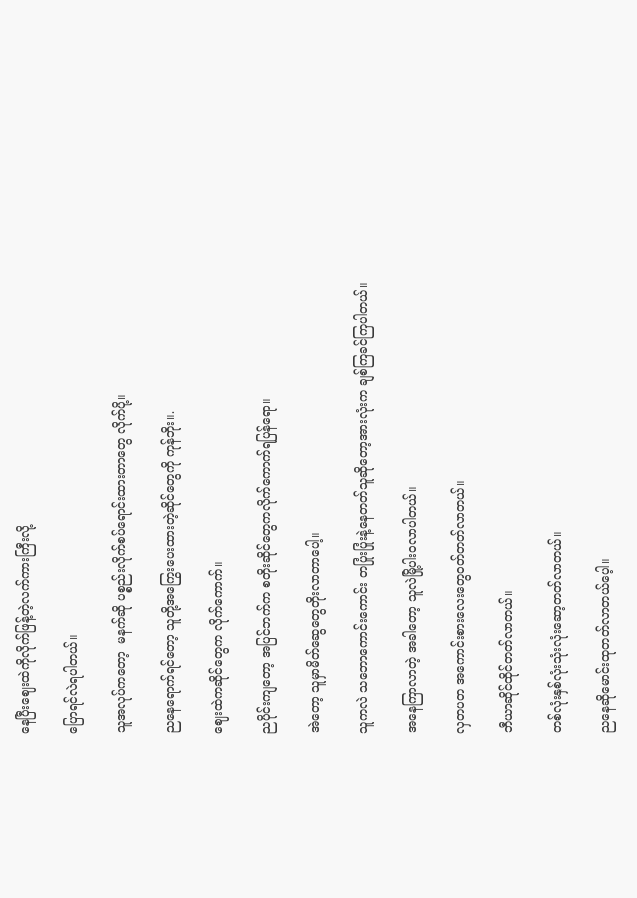နေပြီးဈေးထဲကိုလိုက်ဖြန့်တဲ့လက်ကားကြီးလို့

ပြောရင်လဲရပါတယ်။

သူအလုပ်ကတော့  မနက်ဆို ပစ္စည်းလိုက်စပ်ရောင်းထားတာတွေ လိုက်ပို့။

ညနေရောက်ရင်တော့ သူတို့အကြွေးပေးထားတဲ့ဆိုင်တွေကို ကုန်ဘိုး။.

ဈေးထဲကဆိုင်တွေက လိုက်ကောက်။

ညပိုင်းကျတော့ အပြင်ဘက်က စတိုးဆိုင်တွေကလိုက်ကောက်ရပြန်ရော။

အဲတော့ သူမှာမိတ်ဆွေတွေတိုးလာတာပေါ့။

သူကလဲ သဘောကောင်းကောင်း တပြုံးပြုံးနဲ့နေတတ်သူဆိုတော့အားလုံးက ချစ်ကြခင်ကြပါတယ်။

အနေကြာလာတဲ့ အခါတော့ သူလဲမြို့ပါးဝလာပါတယ်။

လှတပတ အကောင်းစားလေးတွေဝတ်တတ်လာတယ်။

ဘီယာဆိုင်ထိုင်တတ်လာတယ်။

တစ်လုံးနှစ်လုံးသုံးလုံးဆော့တတ်လာတယ်။

ညနေဆိုမောင်းထုတတ်လာတယ်ပေ့ါ။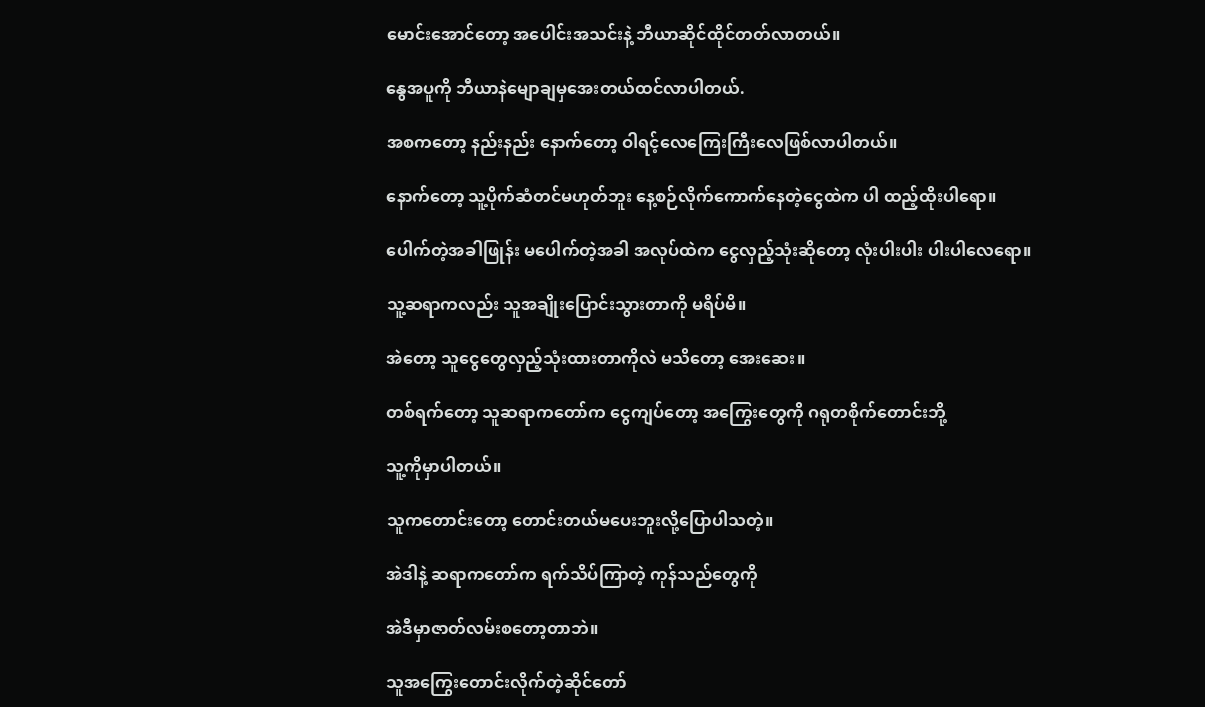မောင်းအောင်တော့ အပေါင်းအသင်းနဲ့ ဘီယာဆိုင်ထိုင်တတ်လာတယ်။

နွေအပူကို ဘီယာနဲမျောချမှအေးတယ်ထင်လာပါတယ်.

အစကတော့ နည်းနည်း နောက်တော့ ဝါရင့်လေကြေးကြီးလေဖြစ်လာပါတယ်။

နောက်တော့ သူ့ပိုက်ဆံတင်မဟုတ်ဘူး နေ့စဉ်လိုက်ကောက်နေတဲ့ငွေထဲက ပါ ထည့်ထိုးပါရော။

ပေါက်တဲ့အခါဖြုန်း မပေါက်တဲ့အခါ အလုပ်ထဲက ငွေလှည့်သုံးဆိုတော့ လုံးပါးပါး ပါးပါလေရော။

သူ့ဆရာကလည်း သူအချိုးပြောင်းသွားတာကို မရိပ်မိ။

အဲတော့ သူငွေတွေလှည့်သုံးထားတာကိုလဲ မသိတော့ အေးဆေး။

တစ်ရက်တော့ သူဆရာကတော်က ငွေကျပ်တော့ အကြွေးတွေကို ဂရုတစိုက်တောင်းဘို့

သူ့ကိုမှာပါတယ်။

သူကတောင်းတော့ တောင်းတယ်မပေးဘူးလို့ပြောပါသတဲ့။

အဲဒါနဲ့ ဆရာကတော်က ရက်သိပ်ကြာတဲ့ ကုန်သည်တွေကို

အဲဒီမှာဇာတ်လမ်းစတော့တာဘဲ။

သူအကြွေးတောင်းလိုက်တဲ့ဆိုင်တော်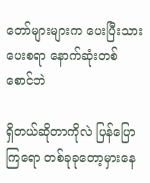တော်များများက ပေးပြီးသား ပေးစရာ နောက်ဆုံးတစ်စောင်ဘဲ

ရှိတယ်ဆိုတာကိုလဲ ပြန်ပြောကြရော တစ်ခုခုတော့မှားနေ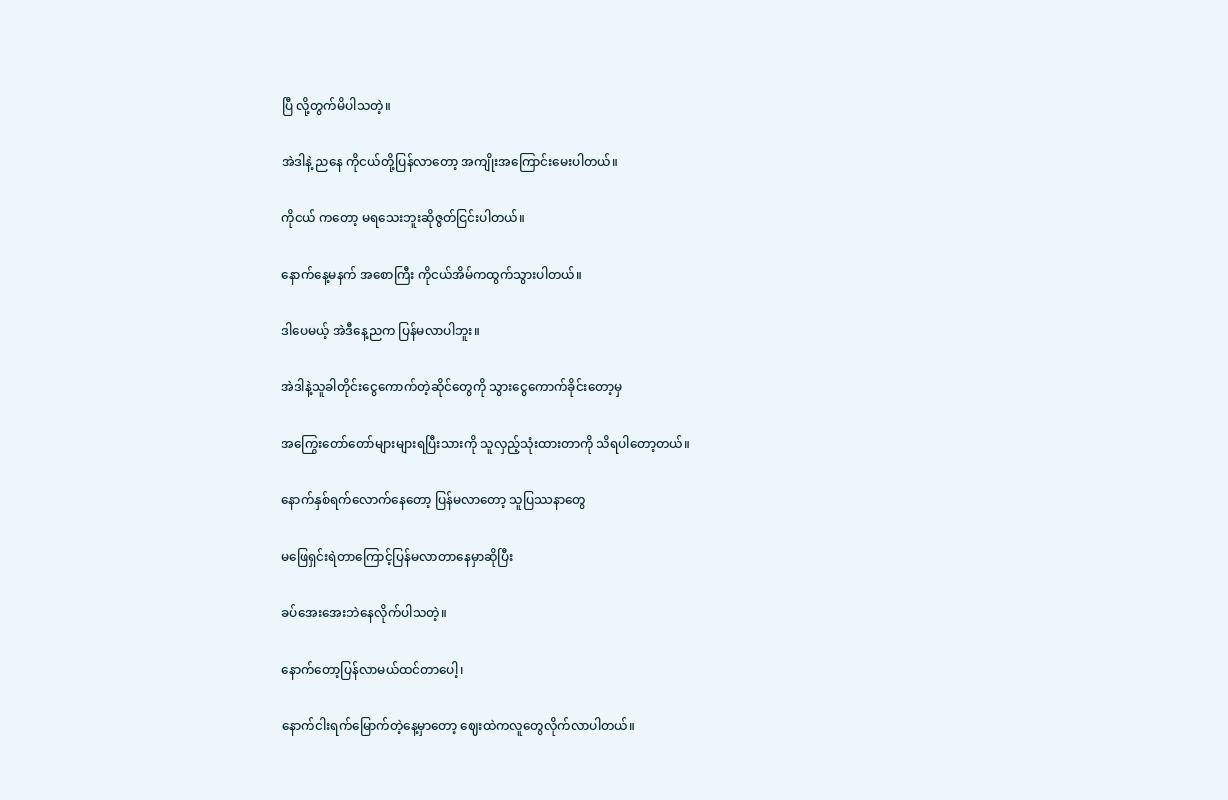ပြီ လို့တွက်မိပါသတဲ့။

အဲဒါနဲ့ ညနေ ကိုငယ်တို့ပြန်လာတော့ အကျိုးအကြောင်းမေးပါတယ်။

ကိုငယ် ကတော့ မရသေးဘူးဆိုဇွတ်ငြင်းပါတယ်။

နောက်နေ့မနက် အစောကြီး ကိုငယ်အိမ်ကထွက်သွားပါတယ်။

ဒါပေမယ့် အဲဒီနေ့ညက ပြန်မလာပါဘူး။

အဲဒါနဲ့သူခါတိုင်းငွေကောက်တဲ့ဆိုင်တွေကို သွားငွေကောက်ခိုင်းတော့မှ

အကြွေးတော်တော်များများရပြီးသားကို သူလှည့်သုံးထားတာကို သိရပါတော့တယ်။

နောက်နှစ်ရက်လောက်နေတော့ ပြန်မလာတော့ သူပြဿနာတွေ

မဖြေရှင်းရဲတာကြောင့်ပြန်မလာတာနေမှာဆိုပြီး

ခပ်အေးအေးဘဲနေလိုက်ပါသတဲ့။

နောက်တော့ပြန်လာမယ်ထင်တာပေါ့၊

နောက်ငါးရက်မြောက်တဲ့နေ့မှာတော့ ဈေးထဲကလူတွေလိုက်လာပါတယ်။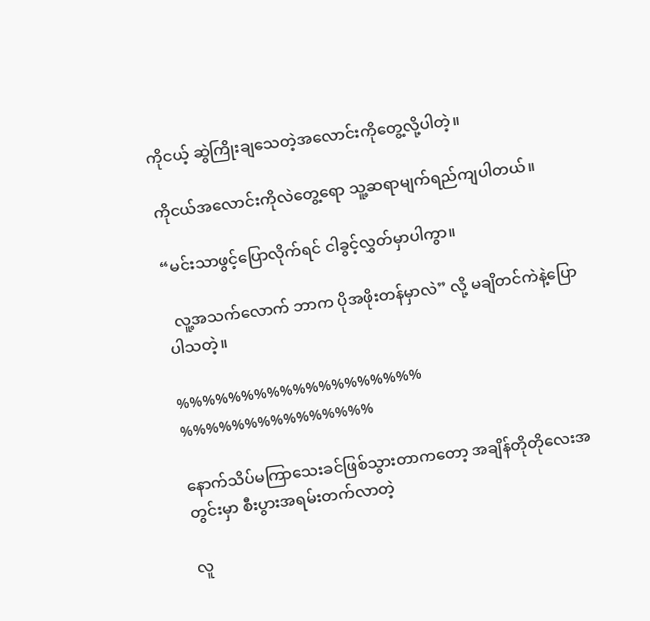ကိုငယ့် ဆွဲကြိုးချသေတဲ့အလောင်းကိုတွေ့လို့ပါတဲ့။

ကိုငယ်အလောင်းကိုလဲတွေ့ရော သူ့ဆရာမျက်ရည်ကျပါတယ်။

“မင်းသာဖွင့်ပြောလိုက်ရင် ငါခွင့်လွှတ်မှာပါကွာ။

  လူ့အသက်လောက် ဘာက ပိုအဖိုးတန်မှာလဲ” လို့ မချိတင်ကဲနဲ့ပြောပါသတဲ့။

%%%%%%%%%%%%%%%%%%% %%%%%%%%%%%%%%%

နောက်သိပ်မကြာသေးခင်ဖြစ်သွားတာကတော့ အချိန်တိုတိုလေးအတွင်းမှာ စီးပွားအရမ်းတက်လာတဲ့

လူ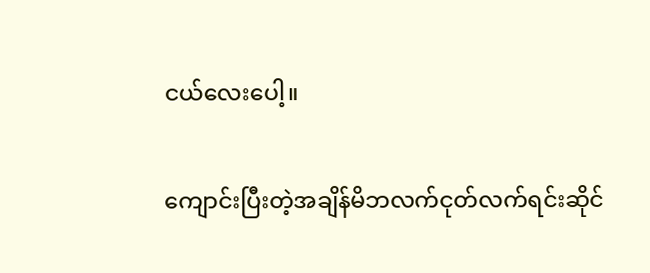ငယ်လေးပေါ့။

ကျောင်းပြီးတဲ့အချိန်မိဘလက်ငုတ်လက်ရင်းဆိုင်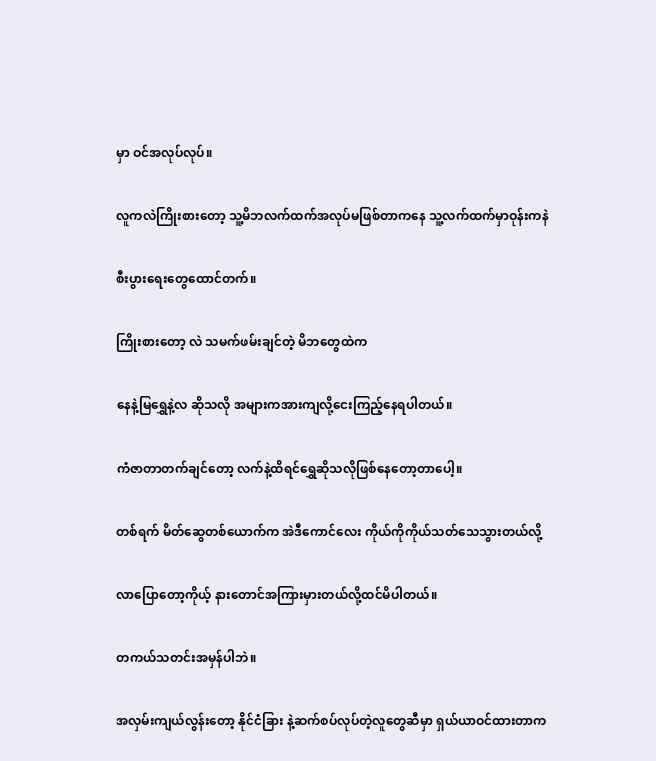မှာ ဝင်အလုပ်လုပ်။

လူကလဲကြိုးစားတော့ သူ့မိဘလက်ထက်အလုပ်မဖြစ်တာကနေ သူ့လက်ထက်မှာဝုန်းကနဲ

စီးပွားရေးတွေထောင်တက်။

ကြိုးစားတော့ လဲ သမက်ဖမ်းချင်တဲ့ မိဘတွေထဲက

နေနဲ့မြရွှေနဲ့လ ဆိုသလို အများကအားကျလို့ငေးကြည့်နေရပါတယ်။

ကံဇာတာတက်ချင်တော့ လက်နဲ့ထိရင်ရွှေဆိုသလိုဖြစ်နေတော့တာပေါ့။

တစ်ရက် မိတ်ဆွေတစ်ယောက်က အဲဒီကောင်လေး ကိုယ်ကိုကိုယ်သတ်သေသွားတယ်လို့

လာပြောတော့ကိုယ့် နားတောင်အကြားမှားတယ်လို့ထင်မိပါတယ်။

တကယ်သတင်းအမှန်ပါဘဲ။

အလှမ်းကျယ်လွန်းတော့ နိုင်ငံခြား နဲ့ဆက်စပ်လုပ်တဲ့လူတွေဆီမှာ ရှယ်ယာဝင်ထားတာက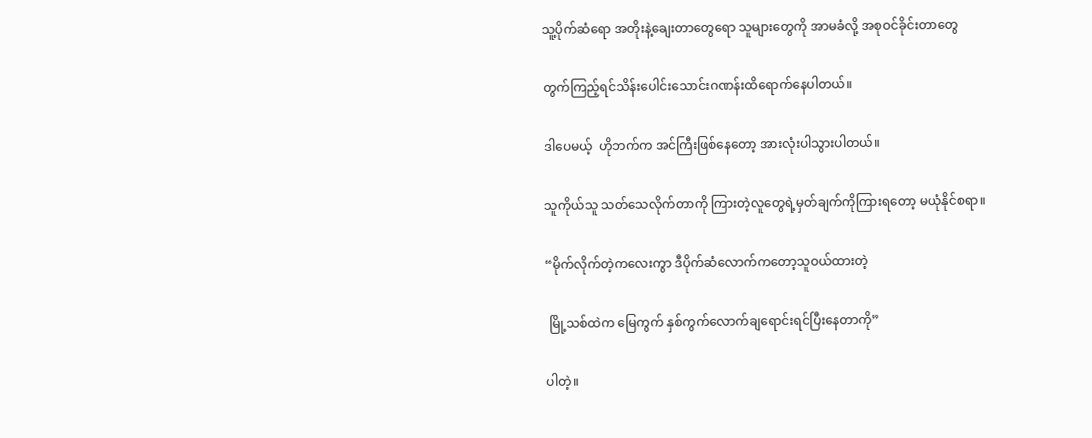သူ့ပိုက်ဆံရော အတိုးနဲ့ချေးတာတွေရော သူများတွေကို အာမခံလို့ အစုဝင်ခိုင်းတာတွေ

တွက်ကြည့်ရင်သိန်းပေါင်းသောင်းဂဏန်းထိရောက်နေပါတယ်။

ဒါပေမယ့်  ဟိုဘက်က အင်ကြီးဖြစ်နေတော့ အားလုံးပါသွားပါတယ်။

သူကိုယ်သူ သတ်သေလိုက်တာကို ကြားတဲ့လူတွေရဲ့မှတ်ချက်ကိုကြားရတော့ မယုံနိုင်စရာ။

“မိုက်လိုက်တဲ့ကလေးကွာ ဒီပိုက်ဆံလောက်ကတော့သူဝယ်ထားတဲ့

 မြို့သစ်ထဲက မြေကွက် နှစ်ကွက်လောက်ချရောင်းရင်ပြီးနေတာကို”

ပါတဲ့။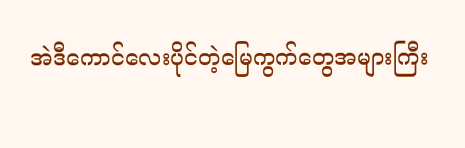အဲဒီကောင်လေးပိုင်တဲ့မြေကွက်တွေအများကြီး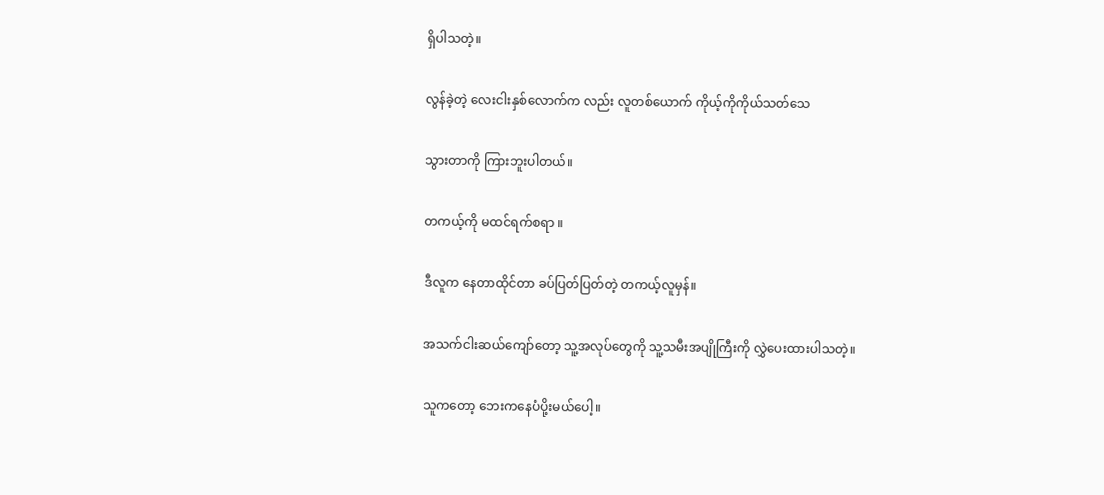ရှိပါသတဲ့။

လွန်ခဲ့တဲ့ လေးငါးနှစ်လောက်က လည်း လူတစ်ယောက် ကိုယ့်ကိုကိုယ်သတ်သေ

သွားတာကို ကြားဘူးပါတယ်။

တကယ့်ကို မထင်ရက်စရာ ။

ဒီလူက နေတာထိုင်တာ ခပ်ပြတ်ပြတ်တဲ့ တကယ့်လူမှန်။

အသက်ငါးဆယ်ကျော်တော့ သူ့အလုပ်တွေကို သူ့သမီးအပျိုကြီးကို လွှဲပေးထားပါသတဲ့။

သူကတော့ ဘေးကနေပံပို့းမယ်ပေါ့။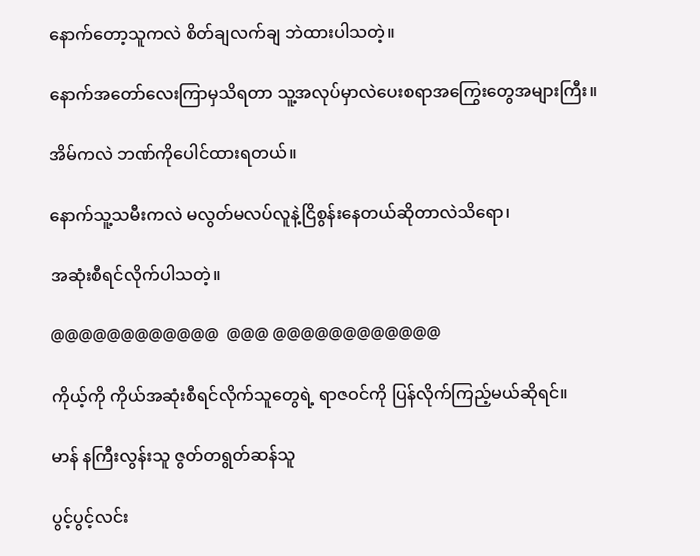နောက်တော့သူကလဲ စိတ်ချလက်ချ ဘဲထားပါသတဲ့။

နောက်အတော်လေးကြာမှသိရတာ သူ့အလုပ်မှာလဲပေးစရာအကြွေးတွေအများကြီး။

အိမ်ကလဲ ဘဏ်ကိုပေါင်ထားရတယ်။

နောက်သူ့သမီးကလဲ မလွတ်မလပ်လူနဲ့ငြိစွန်းနေတယ်ဆိုတာလဲသိရော၊

အဆုံးစီရင်လိုက်ပါသတဲ့။

@@@@@@@@@@@@  @@@ @@@@@@@@@@@@

ကိုယ့်ကို ကိုယ်အဆုံးစီရင်လိုက်သူတွေရဲ့ ရာဇဝင်ကို ပြန်လိုက်ကြည့်မယ်ဆိုရင်။

မာန် နကြီးလွန်းသူ ဇွတ်တရွတ်ဆန်သူ

ပွင့်ပွင့်လင်း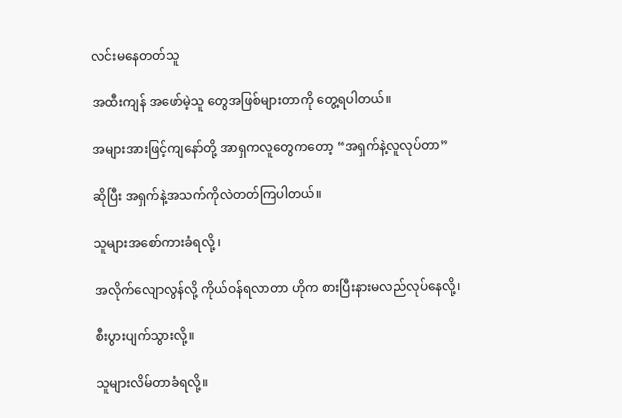လင်းမနေတတ်သူ

အထီးကျန် အဖော်မဲ့သူ တွေအဖြစ်များတာကို တွေ့ရပါတယ်။

အများအားဖြင့်ကျနော်တို့ အာရှကလူတွေကတော့ “အရှက်နဲ့လူလုပ်တာ”

ဆိုပြီး အရှက်နဲ့အသက်ကိုလဲတတ်ကြပါတယ်။

သူများအစော်ကားခံရလို့ ၊

အလိုက်လျောလွန်လို့ ကိုယ်ဝန်ရလာတာ ဟိုက စားပြီးနားမလည်လုပ်နေလို့၊

စီးပွားပျက်သွားလို့။

သူများလိမ်တာခံရလို့။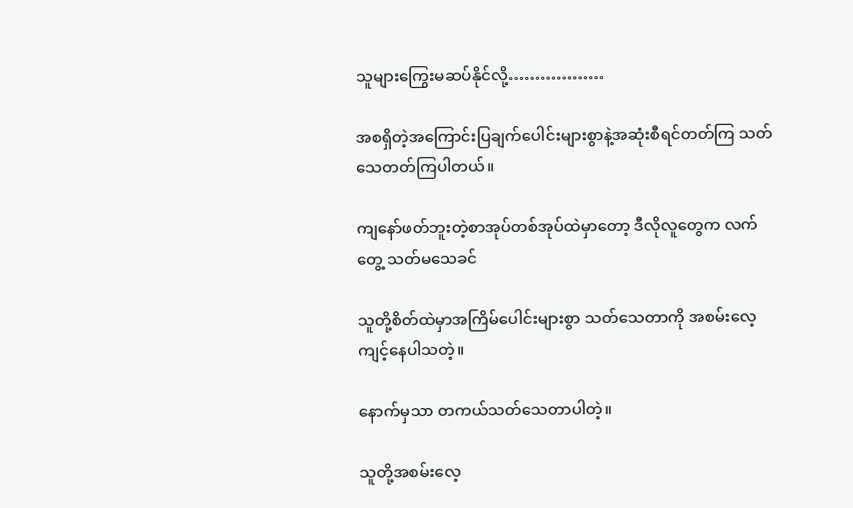သူများကြွေးမဆပ်နိုင်လို့………………

အစရှိတဲ့အကြောင်းပြချက်ပေါင်းများစွာနဲ့အဆုံးစီရင်တတ်ကြ သတ်သေတတ်ကြပါတယ်။

ကျနော်ဖတ်ဘူးတဲ့စာအုပ်တစ်အုပ်ထဲမှာတော့ ဒီလိုလူတွေက လက်တွေ့ သတ်မသေခင်

သူတို့စိတ်ထဲမှာအကြိမ်ပေါင်းများစွာ သတ်သေတာကို အစမ်းလေ့ကျင့်နေပါသတဲ့။

နောက်မှသာ တကယ်သတ်သေတာပါတဲ့။

သူတို့အစမ်းလေ့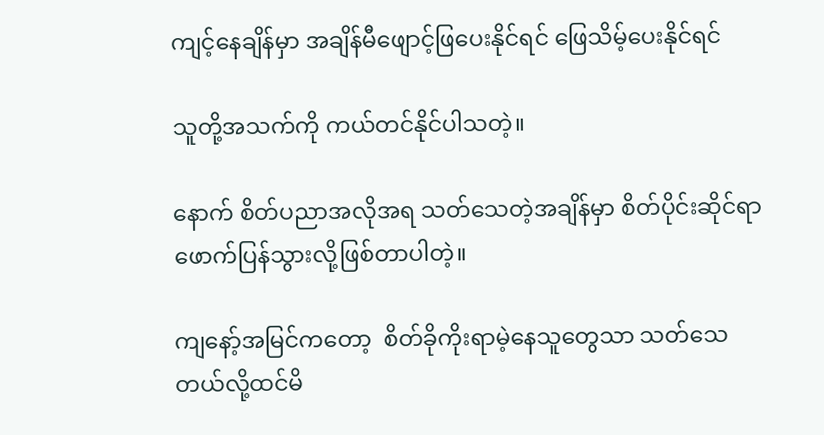ကျင့်နေချိန်မှာ အချိန်မီဖျောင့်ဖြပေးနိုင်ရင် ဖြေသိမ့်ပေးနိုင်ရင်

သူတို့အသက်ကို ကယ်တင်နိုင်ပါသတဲ့။

နောက် စိတ်ပညာအလိုအရ သတ်သေတဲ့အချိန်မှာ စိတ်ပိုင်းဆိုင်ရာဖောက်ပြန်သွားလို့ဖြစ်တာပါတဲ့။

ကျနော့်အမြင်ကတော့  စိတ်ခိုကိုးရာမဲ့နေသူတွေသာ သတ်သေတယ်လို့ထင်မိ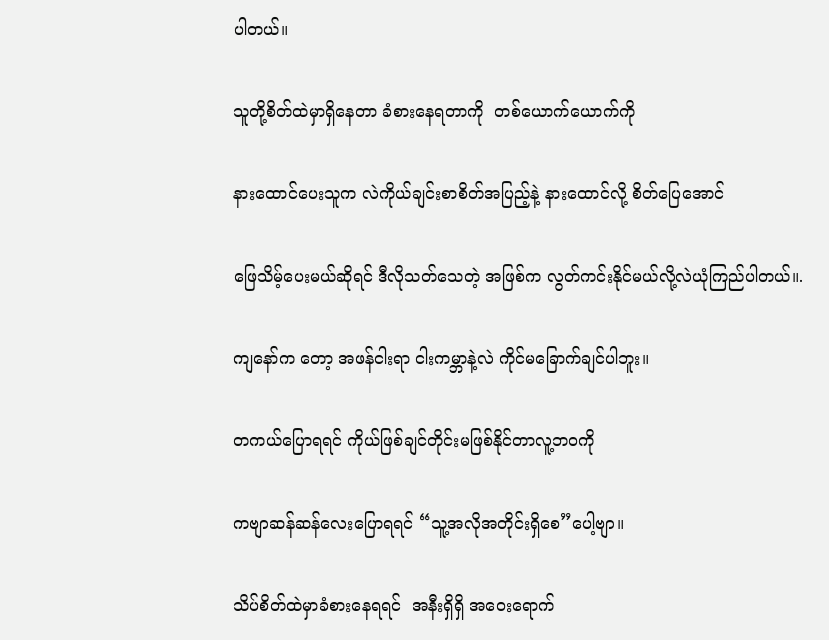ပါတယ်။

သူတို့စိတ်ထဲမှာရှိနေတာ ခံစားနေရတာကို  တစ်ယောက်ယောက်ကို

နားထောင်ပေးသူက လဲကိုယ်ချင်းစာစိတ်အပြည့်နဲ့ နားထောင်လို့ စိတ်ပြေအောင်

ဖြေသိမ့်ပေးမယ်ဆိုရင် ဒီလိုသတ်သေတဲ့ အဖြစ်က လွတ်ကင်းနိုင်မယ်လို့လဲယုံကြည်ပါတယ်။.

ကျနော်က တော့ အဖန်ငါးရာ ငါးကမ္ဘာနဲ့လဲ ကိုင်မခြောက်ချင်ပါဘူး။

တကယ်ပြောရရင် ကိုယ်ဖြစ်ချင်တိုင်းမဖြစ်နိုင်တာလူ့ဘဝကို

ကဗျာဆန်ဆန်လေးပြောရရင် “သူ့အလိုအတိုင်းရှိစေ”ပေါ့ဗျာ။

သိပ်စိတ်ထဲမှာခံစားနေရရင်  အနီးရှိရှိ အဝေးရောက်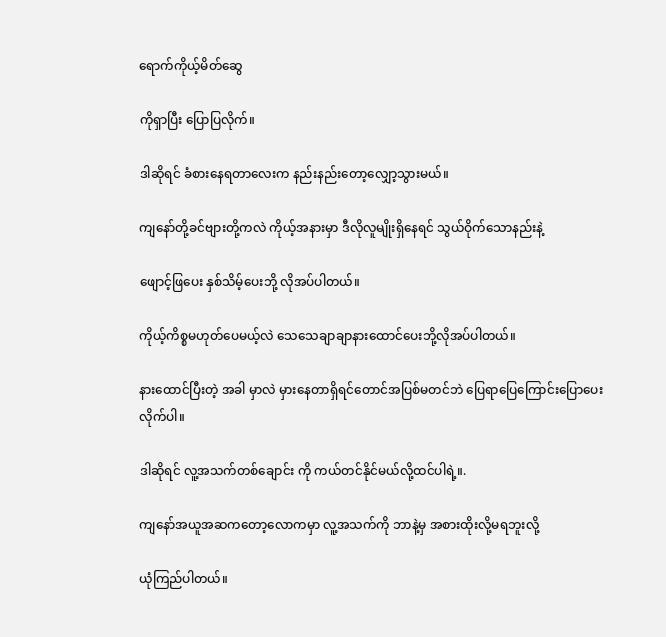ရောက်ကိုယ့်မိတ်ဆွေ

ကိုရှာပြီး ပြောပြလိုက်။

ဒါဆိုရင် ခံစားနေရတာလေးက နည်းနည်းတော့လျှော့သွားမယ်။

ကျနော်တို့ခင်ဗျားတို့ကလဲ ကိုယ့်အနားမှာ ဒီလိုလူမျိုးရှိနေရင် သွယ်ဝိုက်သောနည်းနဲ့

ဖျောင့်ဖြပေး နှစ်သိမ့်ပေးဘို့ လိုအပ်ပါတယ်။

ကိုယ့်ကိစ္စမဟုတ်ပေမယ့်လဲ သေသေချာချာနားထောင်ပေးဘို့လိုအပ်ပါတယ်။

နားထောင်ပြီးတဲ့ အခါ မှာလဲ မှားနေတာရှိရင်တောင်အပြစ်မတင်ဘဲ ပြေရာပြေကြောင်းပြောပေးလိုက်ပါ။

ဒါဆိုရင် လူ့အသက်တစ်ချောင်း ကို ကယ်တင်နိုင်မယ်လို့ထင်ပါရဲ့။.

ကျနော်အယူအဆကတော့လောကမှာ လူ့အသက်ကို ဘာနဲ့မှ အစားထိုးလို့မရဘူးလို့

ယုံကြည်ပါတယ်။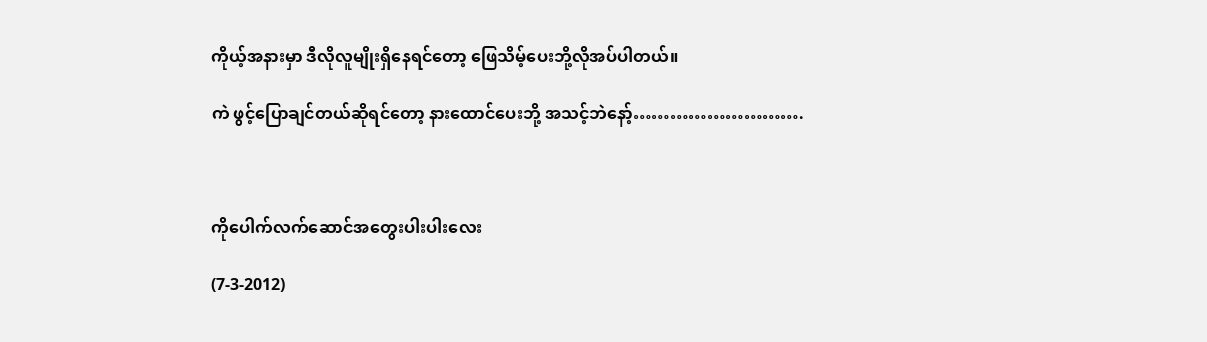ကိုယ့်အနားမှာ ဒီလိုလူမျိုးရှိနေရင်တော့ ဖြေသိမ့်ပေးဘို့လိုအပ်ပါတယ်။

ကဲ ဖွင့်ပြောချင်တယ်ဆိုရင်တော့ နားထောင်ပေးဘို့ အသင့်ဘဲနော့်……………………….



ကိုပေါက်လက်ဆောင်အတွေးပါးပါးလေး

(7-3-2012)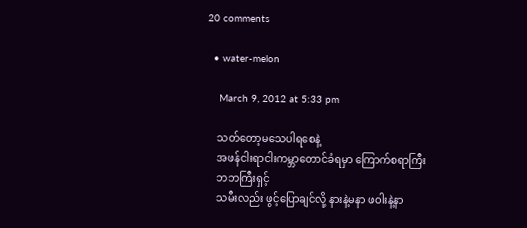20 comments

  • water-melon

    March 9, 2012 at 5:33 pm

    သတ်တော့မသေပါရစေနဲ့
    အဖန်ငါးရာငါးကမ္ဘာတောင်ခံရမှာ ကြောက်စရာကြီး
    ဘဘကြီးရှင့်
    သမီးလည်း ဖွင့်ပြောချင်လို့ နားနဲ့မနာ ဖဝါးနဲ့နာ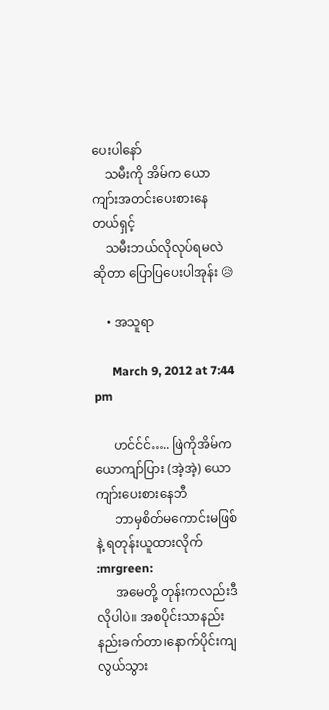ပေးပါနော်
    သမီးကို အိမ်က ယောကျာ်းအတင်းပေးစားနေတယ်ရှင့်
    သမီးဘယ်လိုလုပ်ရမလဲဆိုတာ ပြောပြပေးပါအုန်း 😥

    • အသူရာ

      March 9, 2012 at 7:44 pm

      ဟင်င်င်….. ဖြဲကိုအိမ်က ယောကျာ်ပြား (အဲ့အဲ့) ယောကျာ်းပေးစားနေဘီ
      ဘာမှစိတ်မကောင်းမဖြစ်နဲ့ ရတုန်းယူထားလိုက် :mrgreen:
      အမေတို့ တုန်းကလည်းဒီလိုပါပဲ။ အစပိုင်းသာနည်းနည်းခက်တာ၊နောက်ပိုင်းကျလွယ်သွား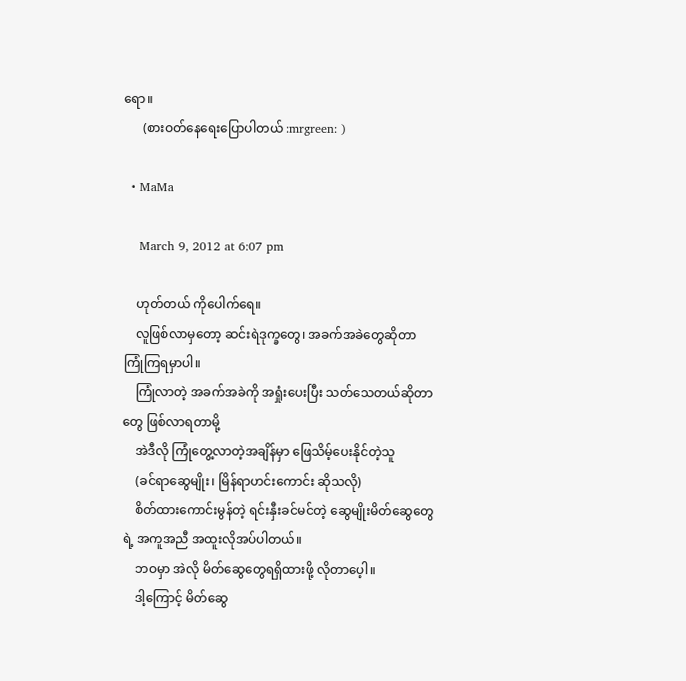ရော။
      (စားဝတ်နေရေးပြောပါတယ် :mrgreen: )

  • MaMa

    March 9, 2012 at 6:07 pm

    ဟုတ်တယ် ကိုပေါက်ရေ။
    လူဖြစ်လာမှတော့ ဆင်းရဲဒုက္ခတွေ၊ အခက်အခဲတွေဆိုတာ ကြုံကြရမှာပါ။
    ကြုံလာတဲ့ အခက်အခဲကို အရှုံးပေးပြီး သတ်သေတယ်ဆိုတာတွေ ဖြစ်လာရတာမို့
    အဲဒီလို ကြုံတွေ့လာတဲ့အချိန်မှာ ဖြေသိမ့်ပေးနိုင်တဲ့သူ
    (ခင်ရာဆွေမျိုး၊ မြိန်ရာဟင်းကောင်း ဆိုသလို)
    စိတ်ထားကောင်းမွန်တဲ့ ရင်းနှီးခင်မင်တဲ့ ဆွေမျိုးမိတ်ဆွေတွေရဲ့ အကူအညီ အထူးလိုအပ်ပါတယ်။
    ဘဝမှာ အဲလို မိတ်ဆွေတွေရရှိထားဖို့ လိုတာပေ့ါ။
    ဒါ့ကြောင့် မိတ်ဆွေ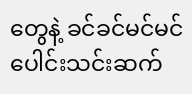တွေနဲ့ ခင်ခင်မင်မင် ပေါင်းသင်းဆက်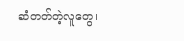ဆံတတ်တဲ့လူတွေ၊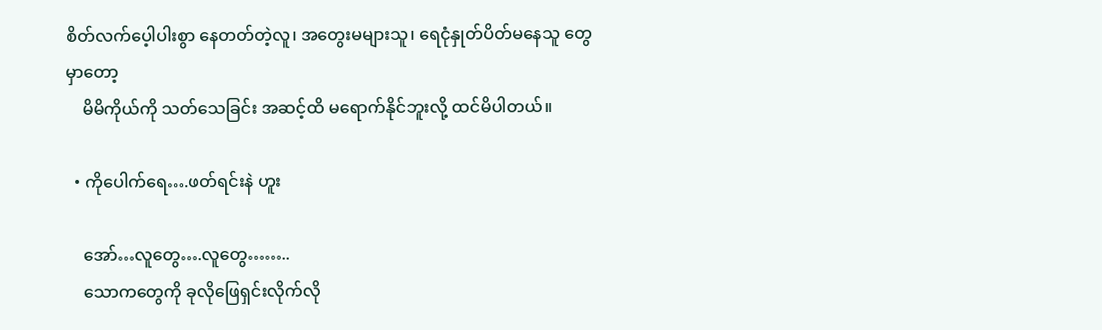စိတ်လက်ပေ့ါပါးစွာ နေတတ်တဲ့လူ၊ အတွေးမများသူ၊ ရေငုံနှုတ်ပိတ်မနေသူ တွေမှာတော့
    မိမိကိုယ်ကို သတ်သေခြင်း အဆင့်ထိ မရောက်နိုင်ဘူးလို့ ထင်မိပါတယ်။

  • ကိုပေါက်ရေ….ဖတ်ရင်းနဲ ဟူး

    အော်…လူတွေ….လူတွေ……..
    သောကတွေကို ခုလိုဖြေရှင်းလိုက်လို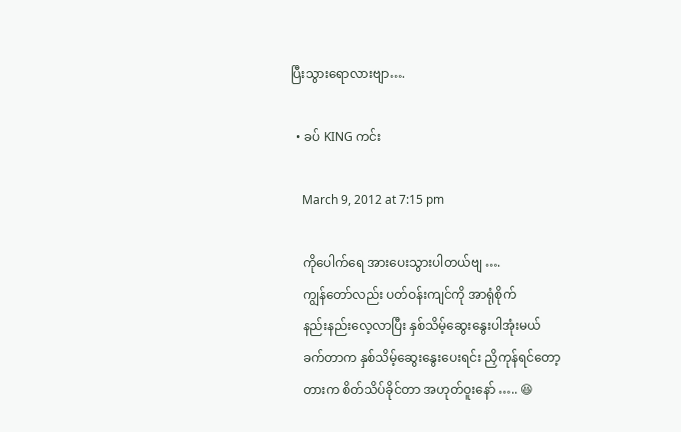ပြီးသွားရောလားဗျာ….

  • ခပ် KING ကင်း

    March 9, 2012 at 7:15 pm

    ကိုပေါက်ရေ အားပေးသွားပါတယ်ဗျ ….
    ကျွန်တော်လည်း ပတ်ဝန်းကျင်ကို အာရုံစိုက်
    နည်းနည်းလေ့လာပြီး နှစ်သိမ့်ဆွေးနွေးပါအုံးမယ်
    ခက်တာက နှစ်သိမ့်ဆွေးနွေးပေးရင်း ညှိကုန်ရင်တော့
    တားက စိတ်သိပ်ခိုင်တာ အဟုတ်ဝူးနော် ….. 😆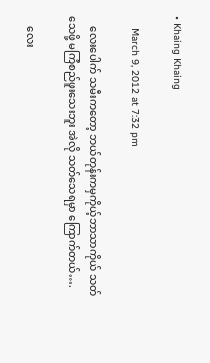• Khaing Khaing

    March 9, 2012 at 7:32 pm

    လေးပေါက် သမီးကတော့ ဘယ်တုန်းကမှကိုယ့်ဘာသာကိုယ် သတ်သေဖို့ မကြံစည်ဖူးသေးဘူး အဲလို သတ်သေရမှာ ကြောက်တယ်….

    လေး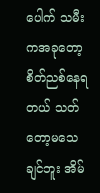ပေါက် သမီးကအခုတော့ စိတ်ညစ်နေရတယ် သတ်တော့မသေချင်ဘူး အိမ်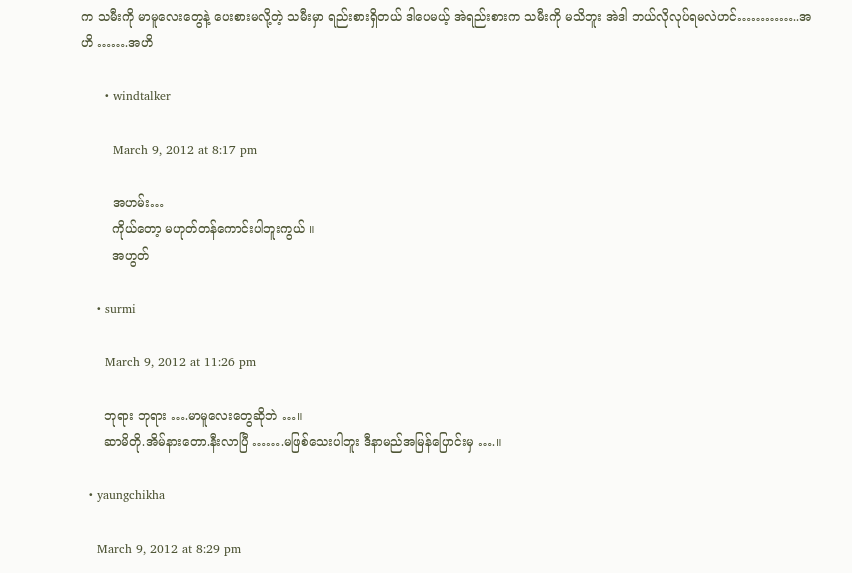က သမီးကို မာမူလေးတွေနဲ့ ပေးစားမလို့တဲ့ သမီးမှာ ရည်းစားရှိတယ် ဒါပေမယ့် အဲရည်းစားက သမီးကို မသိဘူး အဲဒါ ဘယ်လိုလုပ်ရမလဲဟင်…………..အဟိ …….အဟိ

      • windtalker

        March 9, 2012 at 8:17 pm

        အဟမ်း…
        ကိုယ်တော့ မဟုတ်တန်ကောင်းပါဘူးကွယ် ။
        အဟွတ်

    • surmi

      March 9, 2012 at 11:26 pm

      ဘုရား ဘုရား ….မာမူလေးတွေဆိုဘဲ …။
      ဆာမိတို.အိမ်နားတော.နီးလာပြီ …….မဖြစ်သေးပါဘူး ဒီနာမည်အမြန်ပြောင်းမှ ….။

  • yaungchikha

    March 9, 2012 at 8:29 pm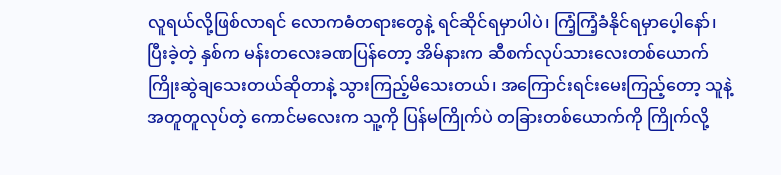လူရယ်လို့ဖြစ်လာရင် လောကဓံတရားတွေနဲ့ ရင်ဆိုင်ရမှာပါပဲ၊ ကြံ့ကြံ့ခံနိုင်ရမှာပေ့ါနော်၊ ပြီးခဲ့တဲ့ နှစ်က မန်းတလေးခဏပြန်တော့ အိမ်နားက ဆီစက်လုပ်သားလေးတစ်ယောက် ကြိုးဆွဲချသေးတယ်ဆိုတာနဲ့ သွားကြည့်မိသေးတယ်၊ အကြောင်းရင်းမေးကြည့်တော့ သူနဲ့ အတူတူလုပ်တဲ့ ကောင်မလေးက သူ့ကို ပြန်မကြိုက်ပဲ တခြားတစ်ယောက်ကို ကြိုက်လို့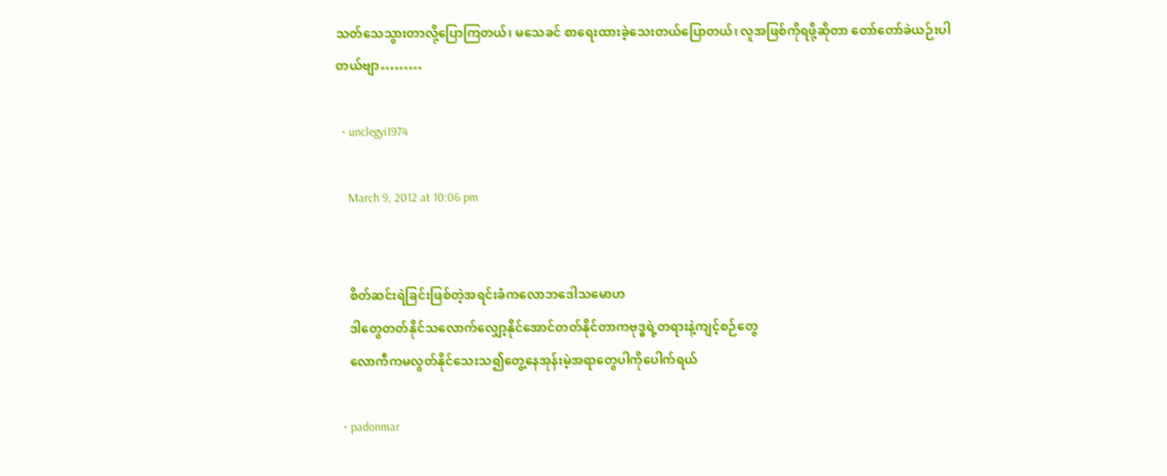သတ်သေသွားတာလို့ပြောကြတယ်၊ မသေခင် စာရေးထားခဲ့သေးတယ်ပြောတယ်၊ လူအဖြစ်ကိုရဖို့ဆိုတာ တော်တော်ခဲယဉ်းပါတယ်ဗျာ………

  • unclegyi1974

    March 9, 2012 at 10:06 pm


    စိတ်ဆင်းရဲခြင်းဖြစ်တဲ့အရင်းခံကလောဘဒေါသမောဟ
    ဒါတွေတတ်နိုင်သလောက်လျှော့နိုင်အောင်တတ်နိုင်တာကဗုဒ္ဓရဲ့တရားနဲ့ကျင့်စဉ်တွေ
    လောကီကမလွတ်နိုင်သေးသ၍တွေ့နေအုန်းမဲ့အရာတွေပါကိုပေါက်ရယ်

  • padonmar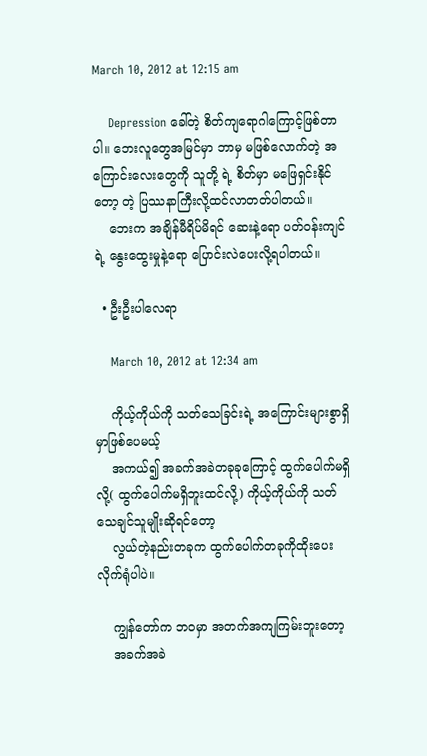March 10, 2012 at 12:15 am

    Depression ခေါ်တဲ့ စိတ်ကျရောဂါကြောင့်ဖြစ်တာပါ။ ဘေးလူတွေအမြင်မှာ ဘာမှ မဖြစ်လောက်တဲ့ အကြောင်းလေးတွေကို သူတို့ ရဲ့ စိတ်မှာ မဖြေရှင်းနိုင်တော့ တဲ့ ပြဿနာကြီးလို့ထင်လာတတ်ပါတယ်။
    ဘေးက အချိန်မီရိပ်မိရင် ဆေးနဲ့ရော ပတ်ဝန်းကျင်ရဲ့ နွေးထွေးမှုနဲ့ရော ပြောင်းလဲပေးလို့ရပါတယ်။

  • ဦးဦးပါလေရာ

    March 10, 2012 at 12:34 am

    ကိုယ့်ကိုယ်ကို သတ်သေခြင်းရဲ့ အကြောင်းများစွာရှိမှာဖြစ်ပေမယ့်
    အကယ်၍ အခက်အခဲတခုခုကြောင့် ထွက်ပေါက်မရှိလို့( ထွက်ပေါက်မရှိဘူးထင်လို့) ကိုယ့်ကိုယ်ကို သတ်သေချင်သူမျိုးဆိုရင်တော့
    လွယ်တဲ့နည်းတခုက ထွက်ပေါက်တခုကိုထိုးပေးလိုက်ရုံပါပဲ။

    ကျွန်တော်က ဘဝမှာ အတက်အကျကြမ်းဘူးတော့
    အခက်အခဲ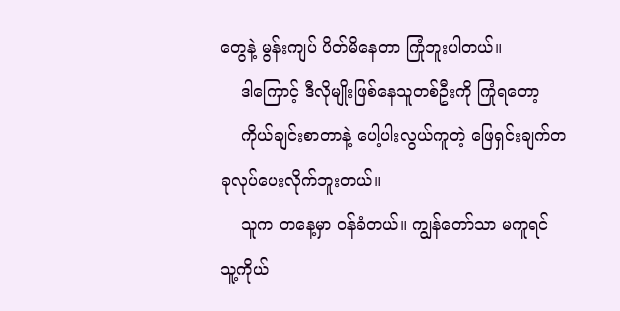တွေနဲ့ မွန်းကျပ် ပိတ်မိနေတာ ကြုံဘူးပါတယ်။
    ဒါကြောင့် ဒီလိုမျိုးဖြစ်နေသူတစ်ဦးကို ကြုံရတော့
    ကိုယ်ချင်းစာတာနဲ့ ပေါ့ပါးလွယ်ကူတဲ့ ဖြေရှင်းချက်တခုလုပ်ပေးလိုက်ဘူးတယ်။
    သူက တနေ့မှာ ဝန်ခံတယ်။ ကျွန်တော်သာ မကူရင် သူ့ကိုယ်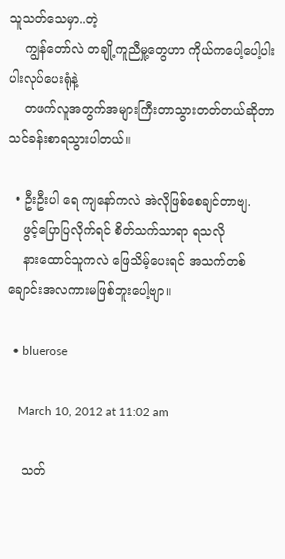သူသတ်သေမှာ..တဲ့
    ကျွန်တော်လဲ တချို့ကူညီမှု့တွေဟာ ကိုယ်ကပေါ့ပေါ့ပါးပါးလုပ်ပေးရုံနဲ့
    တဖက်လူအတွက်အများကြီးတာသွားတတ်တယ်ဆိုတာ သင်ခန်းစာရသွားပါတယ်။

  • ဦးဦးပါ ရေ ကျနော်ကလဲ အဲလိုဖြစ်စေချင်တာဗျ.
    ဖွင့်ပြောပြလိုက်ရင် စိတ်သက်သာရာ ရသလို
    နားထောင်သူကလဲ ဖြေသိမ့်ပေးရင် အသက်တစ်ချောင်းအလကားမဖြစ်ဘူးပေါ့ဗျာ။

  • bluerose

    March 10, 2012 at 11:02 am

    သတ်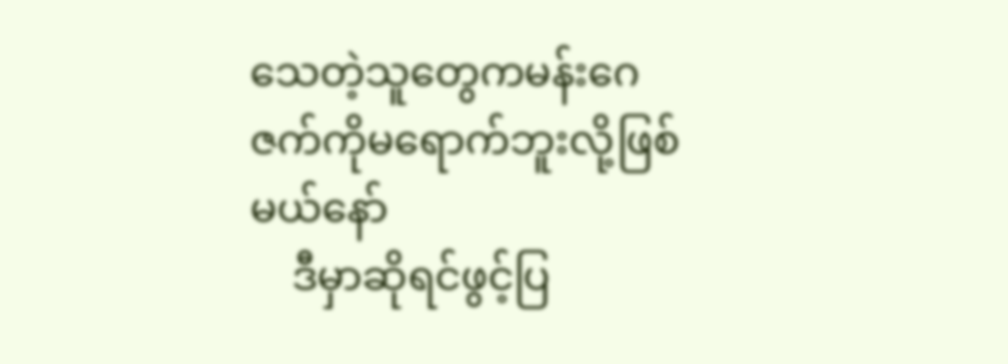သေတဲ့သူတွေကမန်းဂေဇက်ကိုမရောက်ဘူးလို့ဖြစ်မယ်နော်
    ဒီမှာဆိုရင်ဖွင့်ပြ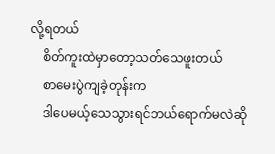လို့ရတယ်
    စိတ်ကူးထဲမှာတော့သတ်သေဖူးတယ်
    စာမေးပွဲကျခဲ့တုန်းက
    ဒါပေမယ့်သေသွားရင်ဘယ်ရောက်မလဲဆို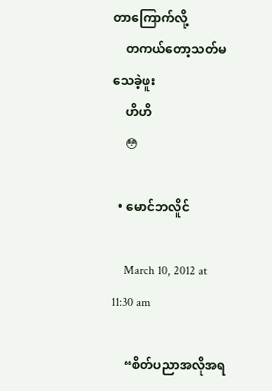တာကြောက်လို့
    တကယ်တော့သတ်မသေခဲ့ဖူး
    ဟိဟိ
    😳

  • မောင်ဘလိူင်

    March 10, 2012 at 11:30 am

    “စိတ်ပညာအလိုအရ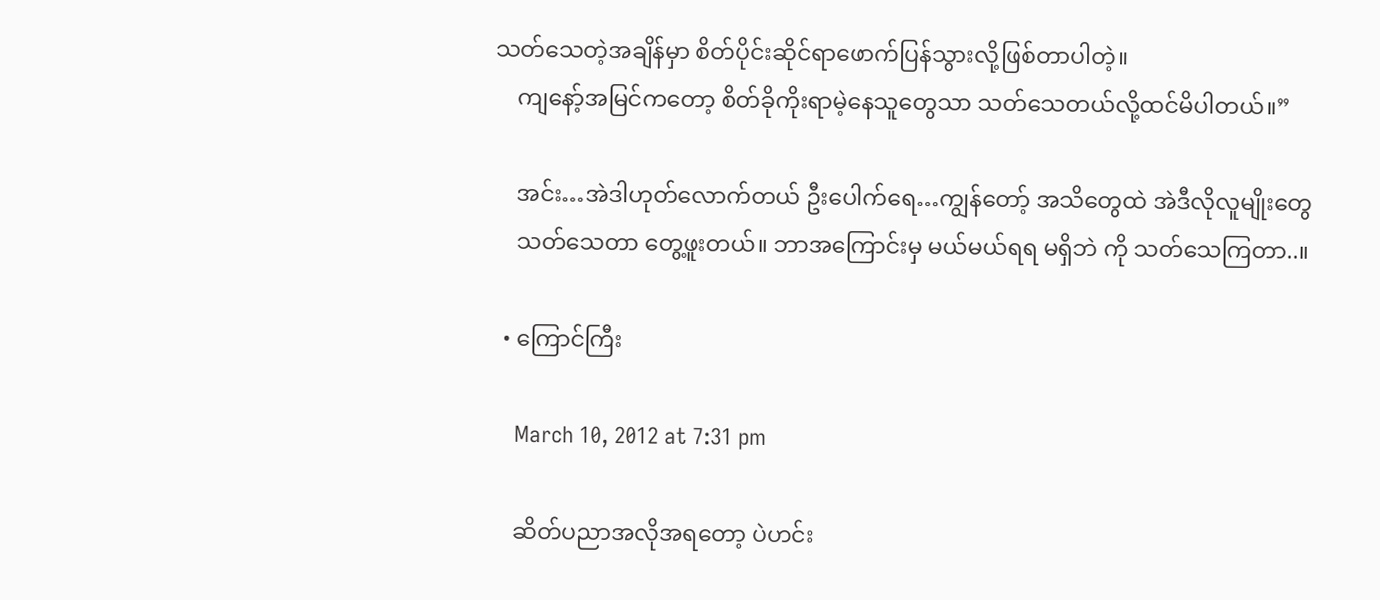သတ်သေတဲ့အချိန်မှာ စိတ်ပိုင်းဆိုင်ရာဖောက်ပြန်သွားလို့ဖြစ်တာပါတဲ့။
    ကျနော့်အမြင်ကတော့ စိတ်ခိုကိုးရာမဲ့နေသူတွေသာ သတ်သေတယ်လို့ထင်မိပါတယ်။”

    အင်း…အဲဒါဟုတ်လောက်တယ် ဦးပေါက်ရေ…ကျွန်တော့် အသိတွေထဲ အဲဒီလိုလူမျိုးတွေ
    သတ်သေတာ တွေ့ဖူးတယ်။ ဘာအကြောင်းမှ မယ်မယ်ရရ မရှိဘဲ ကို သတ်သေကြတာ..။

  • ကြောင်ကြီး

    March 10, 2012 at 7:31 pm

    ဆိတ်ပညာအလိုအရတော့ ပဲဟင်း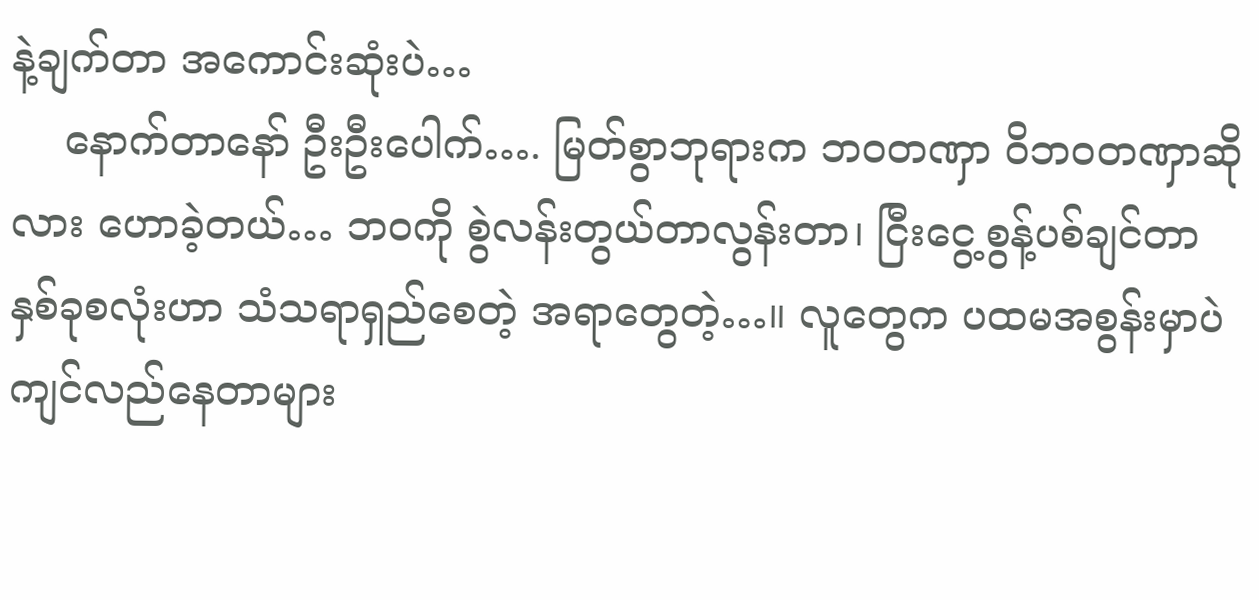နဲ့ချက်တာ အကောင်းဆုံးပဲ…
    နောက်တာနော် ဦးဦးပေါက်…. မြတ်စွာဘုရားက ဘဝတဏှာ ဝိဘဝတဏှာဆိုလား ဟောခဲ့တယ်… ဘဝကို စွဲလန်းတွယ်တာလွန်းတာ၊ ငြီးငွေ့စွန့်ပစ်ချင်တာ နှစ်ခုစလုံးဟာ သံသရာရှည်စေတဲ့ အရာတွေတဲ့…။ လူတွေက ပထမအစွန်းမှာပဲ ကျင်လည်နေတာများ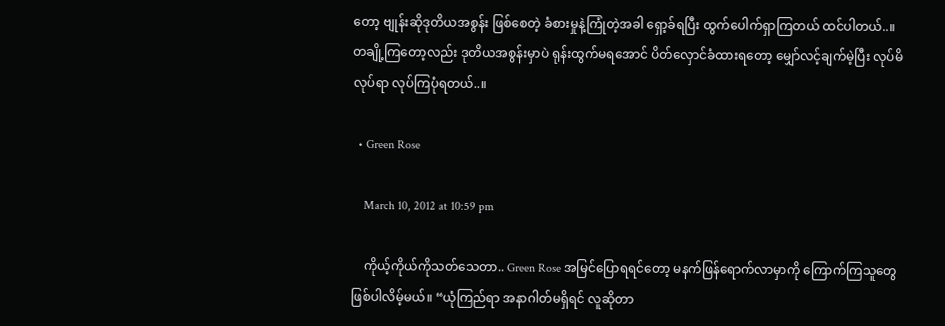တော့ ဗျုန်းဆိုဒုတိယအစွန်း ဖြစ်စေတဲ့ ခံစားမှုနဲ့ကြုံတဲ့အခါ ရှော့ခ်ရပြီး ထွက်ပေါက်ရှာကြတယ် ထင်ပါတယ်..။ တချို့ကြတော့လည်း ဒုတိယအစွန်းမှာပဲ ရုန်းထွက်မရအောင် ပိတ်လှောင်ခံထားရတော့ မျှော်လင့်ချက်မဲ့ပြီး လုပ်မိလုပ်ရာ လုပ်ကြပုံရတယ်..။

  • Green Rose

    March 10, 2012 at 10:59 pm

    ကိုယ့်ကိုယ်ကိုသတ်သေတာ.. Green Rose အမြင်ပြောရရင်တော့ မနက်ဖြန်ရောက်လာမှာကို ကြောက်ကြသူတွေ ဖြစ်ပါလိမ့်မယ်။ “ယုံကြည်ရာ အနာဂါတ်မရှိရင် လူဆိုတာ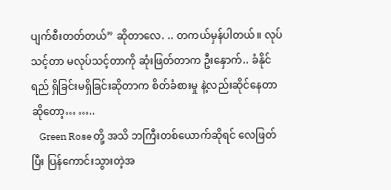ပျက်စီးတတ်တယ်” ဆိုတာလေ. .. တကယ်မှန်ပါတယ်။ လုပ်သင့်တာ မလုပ်သင့်တာကို ဆုံးဖြတ်တာက ဦးနှောက်.. ခံနိုင်ရည် ရှိခြင်းမရှိခြင်းဆိုတာက စိတ်ခံစားမှု နဲ့လည်းဆိုင်နေတာဆိုတော့… …..
    Green Rose တို့ အသိ ဘကြီးတစ်ယောက်ဆိုရင် လေဖြတ်ပြီး ပြန်ကောင်းသွားတဲ့အ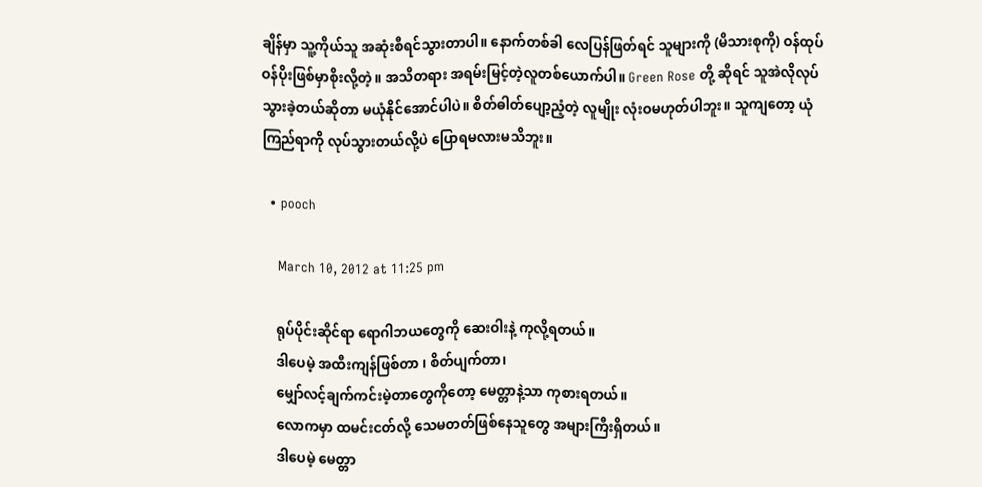ချိန်မှာ သူ့ကိုယ်သူ အဆုံးစီရင်သွားတာပါ။ နောက်တစ်ခါ လေပြန်ဖြတ်ရင် သူများကို (မိသားစုကို) ဝန်ထုပ်ဝန်ပိုးဖြစ်မှာစိုးလို့တဲ့။ အသိတရား အရမ်းမြင့်တဲ့လူတစ်ယောက်ပါ။ Green Rose တို့ ဆိုရင် သူအဲလိုလုပ်သွားခဲ့တယ်ဆိုတာ မယုံနိုင်အောင်ပါပဲ။ စိတ်ဓါတ်ပျော့ညံ့တဲ့ လူမျိုး လုံးဝမဟုတ်ပါဘူး။ သူကျတော့ ယုံကြည်ရာကို လုပ်သွားတယ်လို့ပဲ ပြောရမလားမသိဘူး။

  • pooch

    March 10, 2012 at 11:25 pm

    ရုပ်ပိုင်းဆိုင်ရာ ရောဂါဘယတွေကို ဆေးဝါးနဲ့ ကုလို့ရတယ်။
    ဒါပေမဲ့ အထီးကျန်ဖြစ်တာ ၊ စိတ်ပျက်တာ၊
    မျှော်လင့်ချက်ကင်းမဲ့တာတွေကိုတော့ မေတ္တာနဲ့သာ ကုစားရတယ်။
    လောကမှာ ထမင်းငတ်လို့ သေမတတ်ဖြစ်နေသူတွေ အများကြီးရှိတယ်။
    ဒါပေမဲ့ မေတ္တာ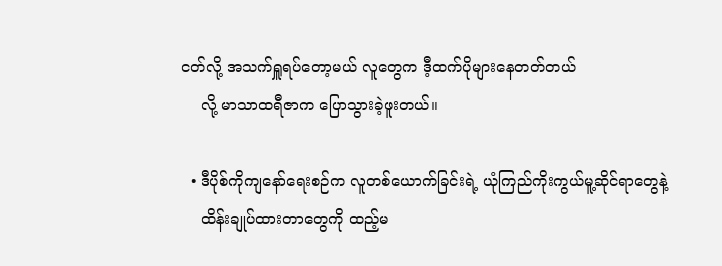ငတ်လို့ အသက်ရှူရပ်တော့မယ် လူတွေက ဒီ့ထက်ပိုများနေတတ်တယ်
    လို့ မာသာထရီဇာက ပြောသွားခဲ့ဖူးတယ်။

  • ဒီပိုစ်ကိုကျနော်ရေးစဉ်က လူတစ်ယောက်ခြင်းရဲ့ ယုံကြည်ကိုးကွယ်မူ့ဆိုင်ရာတွေနဲ့
    ထိန်းချုပ်ထားတာတွေကို ထည့်မ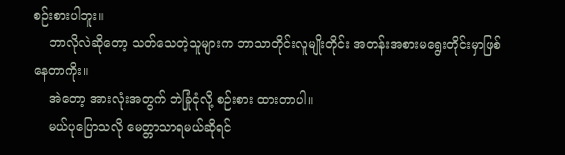စဉ်းစားပါဘူး။
    ဘာလိုလဲဆိုတော့ သတ်သေတဲ့သူများက ဘာသာတိုင်းလူမျိုးတိုင်း အတန်းအစားမရွေးတိုင်းမှာဖြစ်နေတာကိုး။
    အဲတော့ အားလုံးအတွက် ဘဲခြုံငုံလို့ စဉ်းစား ထားတာပါ။
    မယ်ပုပြောသလို မေတ္တာသာရမယ်ဆိုရင်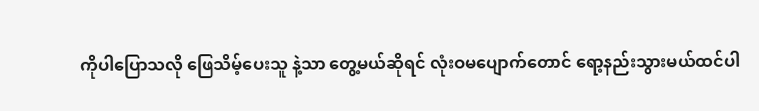ကိုပါပြောသလို ဖြေသိမ့်ပေးသူ နဲ့သာ တွေ့မယ်ဆိုရင် လုံးဝမပျောက်တောင် ရော့နည်းသွားမယ်ထင်ပါ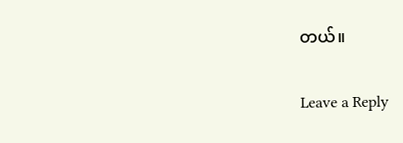တယ်။

Leave a Reply